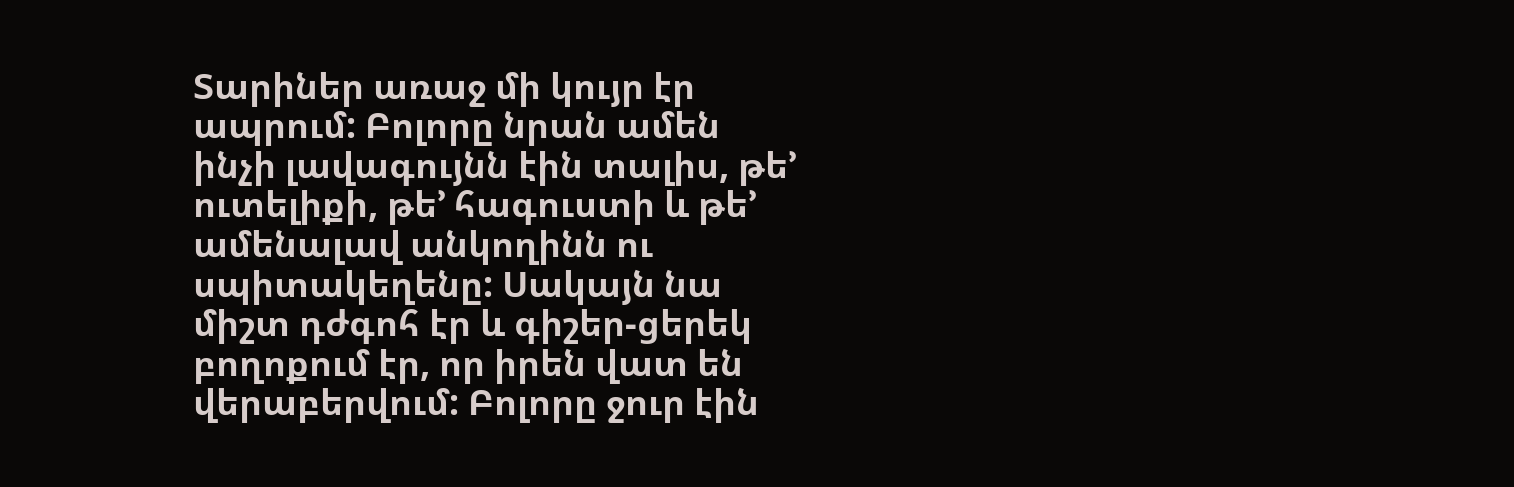Տարիներ առաջ մի կույր էր ապրում: Բոլորը նրան ամեն ինչի լավագույնն էին տալիս, թե’ ուտելիքի, թե’ հագուստի և թե’ ամենալավ անկողինն ու սպիտակեղենը: Սակայն նա միշտ դժգոհ էր և գիշեր-ցերեկ բողոքում էր, որ իրեն վատ են վերաբերվում: Բոլորը ջուր էին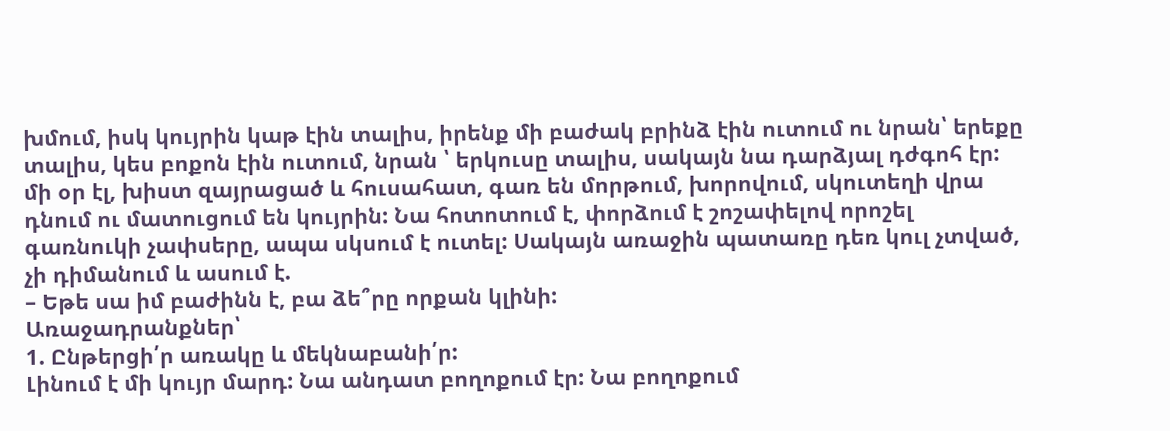խմում, իսկ կույրին կաթ էին տալիս, իրենք մի բաժակ բրինձ էին ուտում ու նրան՝ երեքը տալիս, կես բոքոն էին ուտում, նրան ՝ երկուսը տալիս, սակայն նա դարձյալ դժգոհ էր: մի օր էլ, խիստ զայրացած և հուսահատ, գառ են մորթում, խորովում, սկուտեղի վրա դնում ու մատուցում են կույրին: Նա հոտոտում է, փորձում է շոշափելով որոշել գառնուկի չափսերը, ապա սկսում է ուտել: Սակայն առաջին պատառը դեռ կուլ չտված, չի դիմանում և ասում է.
– Եթե սա իմ բաժինն է, բա ձե՞րը որքան կլինի:
Առաջադրանքներ՝
1. Ընթերցի՛ր առակը և մեկնաբանի՛ր:
Լինում է մի կույր մարդ: Նա անդատ բողոքում էր: Նա բողոքում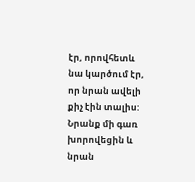էր, որովհետև նա կարծում էր, որ նրան ավելի քիչ էին տալիս: Նրանք մի գառ խորովեցին և նրան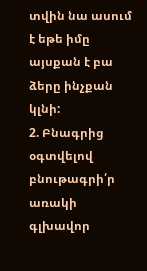տվին նա ասում է եթե իմը այսքան է բա ձերը ինչքան կլնի:
2. Բնագրից օգտվելով բնութագրի՛ր առակի գլխավոր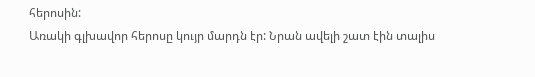հերոսին:
Առակի գլխավոր հերոսը կույր մարդն էր: Նրան ավելի շատ էին տալիս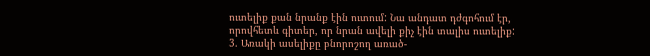ուտելիք քան նրանք էին ուտում: Նա անդատ դժգոհում էր, որովհետև գիտեր, որ նրան ավելի քիչ էին տալիս ուտելիք:
3. Առակի ասելիքը բնորոշող առած-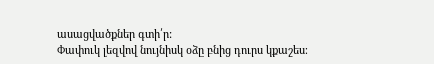ասացվածքներ գտի՛ր:
Փափուկ լեզվով նույնիսկ օձը բնից դուրս կքաշես։